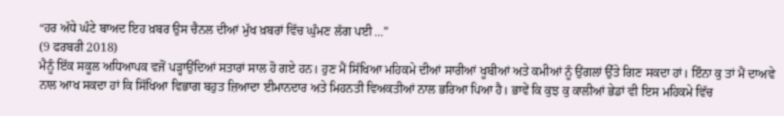“ਹਰ ਅੱਧੇ ਘੰਟੇ ਬਾਅਦ ਇਹ ਖ਼ਬਰ ਉਸ ਚੈਨਲ ਦੀਆਂ ਮੁੱਖ ਖ਼ਬਰਾਂ ਵਿੱਚ ਘੁੰਮਣ ਲੱਗ ਪਈ ...”
(9 ਫਰਬਰੀ 2018)
ਮੈਨੂੰ ਇੱਕ ਸਕੂਲ ਅਧਿਆਪਕ ਵਜੋਂ ਪੜ੍ਹਾਉਂਦਿਆਂ ਸਤਾਰਾਂ ਸਾਲ ਹੋ ਗਏ ਹਨ। ਹੁਣ ਮੈਂ ਸਿੱਖਿਆ ਮਹਿਕਮੇ ਦੀਆਂ ਸਾਰੀਆਂ ਖੂਬੀਆਂ ਅਤੇ ਕਮੀਆਂ ਨੂੰ ਉਂਗਲਾਂ ਉੱਤੇ ਗਿਣ ਸਕਦਾ ਹਾਂ। ਇੰਨਾ ਕੁ ਤਾਂ ਮੈਂ ਦਾਅਵੇ ਨਾਲ ਆਖ ਸਕਦਾ ਹਾਂ ਕਿ ਸਿੱਖਿਆ ਵਿਭਾਗ ਬਹੁਤ ਜ਼ਿਆਦਾ ਈਮਾਨਦਾਰ ਅਤੇ ਮਿਹਨਤੀ ਵਿਅਕਤੀਆਂ ਨਾਲ ਭਰਿਆ ਪਿਆ ਹੈ। ਭਾਵੇਂ ਕਿ ਕੁਝ ਕੁ ਕਾਲੀਆਂ ਭੇਡਾਂ ਵੀ ਇਸ ਮਹਿਕਮੇ ਵਿੱਚ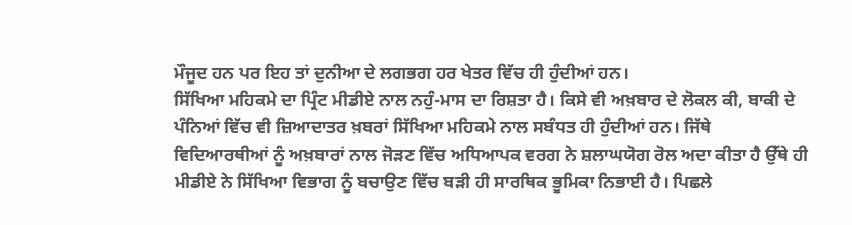ਮੌਜੂਦ ਹਨ ਪਰ ਇਹ ਤਾਂ ਦੁਨੀਆ ਦੇ ਲਗਭਗ ਹਰ ਖੇਤਰ ਵਿੱਚ ਹੀ ਹੁੰਦੀਆਂ ਹਨ।
ਸਿੱਖਿਆ ਮਹਿਕਮੇ ਦਾ ਪ੍ਰਿੰਟ ਮੀਡੀਏ ਨਾਲ ਨਹੁੰ-ਮਾਸ ਦਾ ਰਿਸ਼ਤਾ ਹੈ। ਕਿਸੇ ਵੀ ਅਖ਼ਬਾਰ ਦੇ ਲੋਕਲ ਕੀ, ਬਾਕੀ ਦੇ ਪੰਨਿਆਂ ਵਿੱਚ ਵੀ ਜ਼ਿਆਦਾਤਰ ਖ਼ਬਰਾਂ ਸਿੱਖਿਆ ਮਹਿਕਮੇ ਨਾਲ ਸਬੰਧਤ ਹੀ ਹੁੰਦੀਆਂ ਹਨ। ਜਿੱਥੇ ਵਿਦਿਆਰਥੀਆਂ ਨੂੰ ਅਖ਼ਬਾਰਾਂ ਨਾਲ ਜੋੜਣ ਵਿੱਚ ਅਧਿਆਪਕ ਵਰਗ ਨੇ ਸ਼ਲਾਘਯੋਗ ਰੋਲ ਅਦਾ ਕੀਤਾ ਹੈ ਉੱਥੇ ਹੀ ਮੀਡੀਏ ਨੇ ਸਿੱਖਿਆ ਵਿਭਾਗ ਨੂੰ ਬਚਾਉਣ ਵਿੱਚ ਬੜੀ ਹੀ ਸਾਰਥਿਕ ਭੂਮਿਕਾ ਨਿਭਾਈ ਹੈ। ਪਿਛਲੇ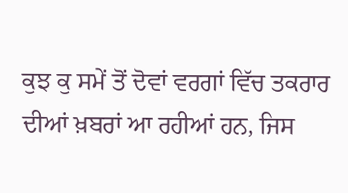ਕੁਝ ਕੁ ਸਮੇਂ ਤੋਂ ਦੋਵਾਂ ਵਰਗਾਂ ਵਿੱਚ ਤਕਰਾਰ ਦੀਆਂ ਖ਼ਬਰਾਂ ਆ ਰਹੀਆਂ ਹਨ, ਜਿਸ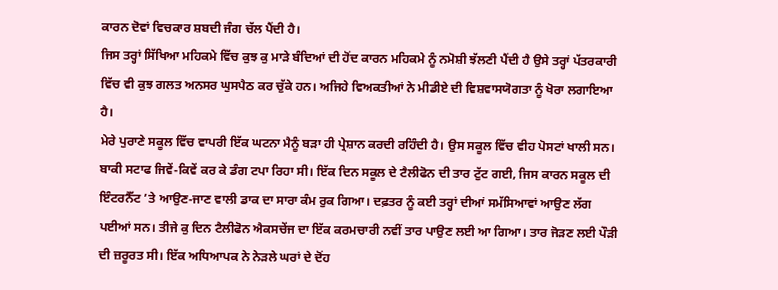ਕਾਰਨ ਦੋਵਾਂ ਵਿਚਕਾਰ ਸ਼ਬਦੀ ਜੰਗ ਚੱਲ ਪੈਂਦੀ ਹੈ।
ਜਿਸ ਤਰ੍ਹਾਂ ਸਿੱਖਿਆ ਮਹਿਕਮੇ ਵਿੱਚ ਕੁਝ ਕੁ ਮਾੜੇ ਬੰਦਿਆਂ ਦੀ ਹੋਂਦ ਕਾਰਨ ਮਹਿਕਮੇ ਨੂੰ ਨਮੋਸ਼ੀ ਝੱਲਣੀ ਪੈਂਦੀ ਹੈ ਉਸੇ ਤਰ੍ਹਾਂ ਪੱਤਰਕਾਰੀ ਵਿੱਚ ਵੀ ਕੁਝ ਗਲਤ ਅਨਸਰ ਘੁਸਪੈਠ ਕਰ ਚੁੱਕੇ ਹਨ। ਅਜਿਹੇ ਵਿਅਕਤੀਆਂ ਨੇ ਮੀਡੀਏ ਦੀ ਵਿਸ਼ਵਾਸਯੋਗਤਾ ਨੂੰ ਖੋਰਾ ਲਗਾਇਆ ਹੈ।
ਮੇਰੇ ਪੁਰਾਣੇ ਸਕੂਲ ਵਿੱਚ ਵਾਪਰੀ ਇੱਕ ਘਟਨਾ ਮੈਨੂੰ ਬੜਾ ਹੀ ਪ੍ਰੇਸ਼ਾਨ ਕਰਦੀ ਰਹਿੰਦੀ ਹੈ। ਉਸ ਸਕੂਲ ਵਿੱਚ ਵੀਹ ਪੋਸਟਾਂ ਖਾਲੀ ਸਨ। ਬਾਕੀ ਸਟਾਫ ਜਿਵੇਂ-ਕਿਵੇਂ ਕਰ ਕੇ ਡੰਗ ਟਪਾ ਰਿਹਾ ਸੀ। ਇੱਕ ਦਿਨ ਸਕੂਲ ਦੇ ਟੈਲੀਫੋਨ ਦੀ ਤਾਰ ਟੁੱਟ ਗਈ, ਜਿਸ ਕਾਰਨ ਸਕੂਲ ਦੀ ਇੰਟਰਨੈੱਟ ’ਤੇ ਆਉਣ-ਜਾਣ ਵਾਲੀ ਡਾਕ ਦਾ ਸਾਰਾ ਕੰਮ ਰੁਕ ਗਿਆ। ਦਫ਼ਤਰ ਨੂੰ ਕਈ ਤਰ੍ਹਾਂ ਦੀਆਂ ਸਮੱਸਿਆਵਾਂ ਆਉਣ ਲੱਗ ਪਈਆਂ ਸਨ। ਤੀਜੇ ਕੁ ਦਿਨ ਟੈਲੀਫੋਨ ਐਕਸਚੇਂਜ ਦਾ ਇੱਕ ਕਰਮਚਾਰੀ ਨਵੀਂ ਤਾਰ ਪਾਉਣ ਲਈ ਆ ਗਿਆ। ਤਾਰ ਜੋੜਣ ਲਈ ਪੌੜੀ ਦੀ ਜ਼ਰੂਰਤ ਸੀ। ਇੱਕ ਅਧਿਆਪਕ ਨੇ ਨੇੜਲੇ ਘਰਾਂ ਦੇ ਦੋਂਹ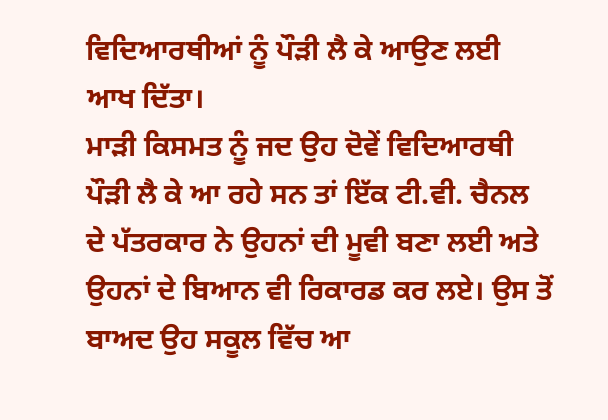ਵਿਦਿਆਰਥੀਆਂ ਨੂੰ ਪੌੜੀ ਲੈ ਕੇ ਆਉਣ ਲਈ ਆਖ ਦਿੱਤਾ।
ਮਾੜੀ ਕਿਸਮਤ ਨੂੰ ਜਦ ਉਹ ਦੋਵੇਂ ਵਿਦਿਆਰਥੀ ਪੌੜੀ ਲੈ ਕੇ ਆ ਰਹੇ ਸਨ ਤਾਂ ਇੱਕ ਟੀ.ਵੀ. ਚੈਨਲ ਦੇ ਪੱਤਰਕਾਰ ਨੇ ਉਹਨਾਂ ਦੀ ਮੂਵੀ ਬਣਾ ਲਈ ਅਤੇ ਉਹਨਾਂ ਦੇ ਬਿਆਨ ਵੀ ਰਿਕਾਰਡ ਕਰ ਲਏ। ਉਸ ਤੋਂ ਬਾਅਦ ਉਹ ਸਕੂਲ ਵਿੱਚ ਆ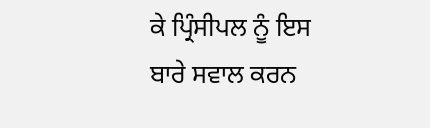ਕੇ ਪ੍ਰਿੰਸੀਪਲ ਨੂੰ ਇਸ ਬਾਰੇ ਸਵਾਲ ਕਰਨ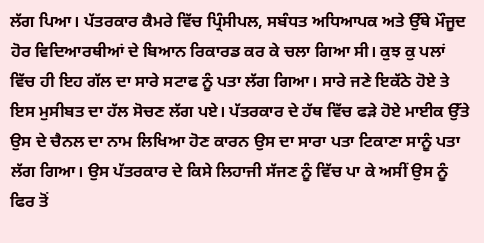ਲੱਗ ਪਿਆ। ਪੱਤਰਕਾਰ ਕੈਮਰੇ ਵਿੱਚ ਪ੍ਰਿੰਸੀਪਲ, ਸਬੰਧਤ ਅਧਿਆਪਕ ਅਤੇ ਉੱਥੇ ਮੌਜੂਦ ਹੋਰ ਵਿਦਿਆਰਥੀਆਂ ਦੇ ਬਿਆਨ ਰਿਕਾਰਡ ਕਰ ਕੇ ਚਲਾ ਗਿਆ ਸੀ। ਕੁਝ ਕੁ ਪਲਾਂ ਵਿੱਚ ਹੀ ਇਹ ਗੱਲ ਦਾ ਸਾਰੇ ਸਟਾਫ ਨੂੰ ਪਤਾ ਲੱਗ ਗਿਆ। ਸਾਰੇ ਜਣੇ ਇਕੱਠੇ ਹੋਏ ਤੇ ਇਸ ਮੁਸੀਬਤ ਦਾ ਹੱਲ ਸੋਚਣ ਲੱਗ ਪਏ। ਪੱਤਰਕਾਰ ਦੇ ਹੱਥ ਵਿੱਚ ਫੜੇ ਹੋਏ ਮਾਈਕ ਉੱਤੇ ਉਸ ਦੇ ਚੈਨਲ ਦਾ ਨਾਮ ਲਿਖਿਆ ਹੋਣ ਕਾਰਨ ਉਸ ਦਾ ਸਾਰਾ ਪਤਾ ਟਿਕਾਣਾ ਸਾਨੂੰ ਪਤਾ ਲੱਗ ਗਿਆ। ਉਸ ਪੱਤਰਕਾਰ ਦੇ ਕਿਸੇ ਲਿਹਾਜੀ ਸੱਜਣ ਨੂੰ ਵਿੱਚ ਪਾ ਕੇ ਅਸੀਂ ਉਸ ਨੂੰ ਫਿਰ ਤੋਂ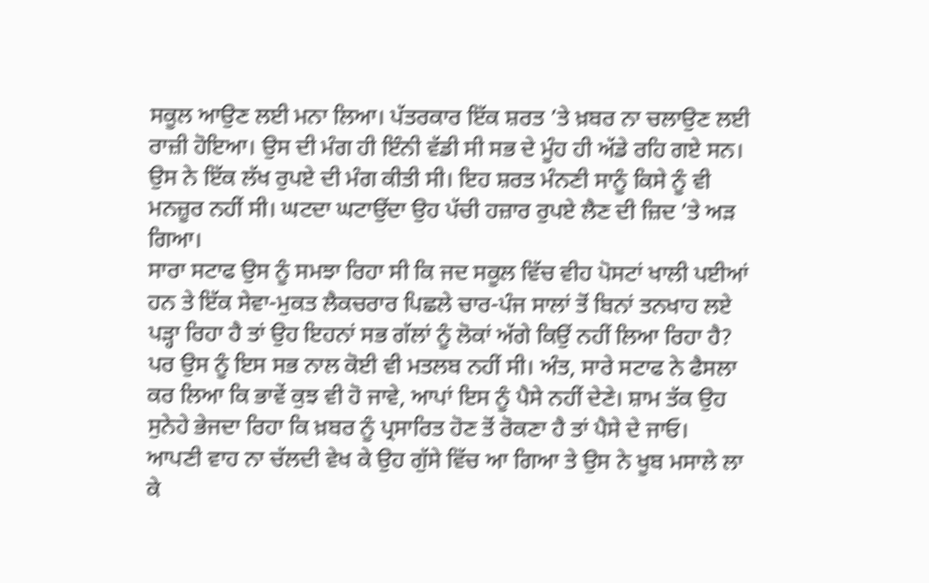ਸਕੂਲ ਆਉਣ ਲਈ ਮਨਾ ਲਿਆ। ਪੱਤਰਕਾਰ ਇੱਕ ਸ਼ਰਤ ’ਤੇ ਖ਼ਬਰ ਨਾ ਚਲਾਉਣ ਲਈ ਰਾਜ਼ੀ ਹੋਇਆ। ਉਸ ਦੀ ਮੰਗ ਹੀ ਇੰਨੀ ਵੱਡੀ ਸੀ ਸਭ ਦੇ ਮੂੰਹ ਹੀ ਅੱਡੇ ਰਹਿ ਗਏ ਸਨ। ਉਸ ਨੇ ਇੱਕ ਲੱਖ ਰੁਪਏ ਦੀ ਮੰਗ ਕੀਤੀ ਸੀ। ਇਹ ਸ਼ਰਤ ਮੰਨਣੀ ਸਾਨੂੰ ਕਿਸੇ ਨੂੰ ਵੀ ਮਨਜ਼ੂਰ ਨਹੀਂ ਸੀ। ਘਟਦਾ ਘਟਾਉਂਦਾ ਉਹ ਪੱਚੀ ਹਜ਼ਾਰ ਰੁਪਏ ਲੈਣ ਦੀ ਜ਼ਿਦ ’ਤੇ ਅੜ ਗਿਆ।
ਸਾਰਾ ਸਟਾਫ ਉਸ ਨੂੰ ਸਮਝਾ ਰਿਹਾ ਸੀ ਕਿ ਜਦ ਸਕੂਲ ਵਿੱਚ ਵੀਹ ਪੋਸਟਾਂ ਖਾਲੀ ਪਈਆਂ ਹਨ ਤੇ ਇੱਕ ਸੇਵਾ-ਮੁਕਤ ਲੈਕਚਰਾਰ ਪਿਛਲੇ ਚਾਰ-ਪੰਜ ਸਾਲਾਂ ਤੋਂ ਬਿਨਾਂ ਤਨਖਾਹ ਲਏ ਪੜ੍ਹਾ ਰਿਹਾ ਹੈ ਤਾਂ ਉਹ ਇਹਨਾਂ ਸਭ ਗੱਲਾਂ ਨੂੰ ਲੋਕਾਂ ਅੱਗੇ ਕਿਉਂ ਨਹੀਂ ਲਿਆ ਰਿਹਾ ਹੈ? ਪਰ ਉਸ ਨੂੰ ਇਸ ਸਭ ਨਾਲ ਕੋਈ ਵੀ ਮਤਲਬ ਨਹੀਂ ਸੀ। ਅੰਤ, ਸਾਰੇ ਸਟਾਫ ਨੇ ਫੈਸਲਾ ਕਰ ਲਿਆ ਕਿ ਭਾਵੇਂ ਕੁਝ ਵੀ ਹੋ ਜਾਵੇ, ਆਪਾਂ ਇਸ ਨੂੰ ਪੈਸੇ ਨਹੀਂ ਦੇਣੇ। ਸ਼ਾਮ ਤੱਕ ਉਹ ਸੁਨੇਹੇ ਭੇਜਦਾ ਰਿਹਾ ਕਿ ਖ਼ਬਰ ਨੂੰ ਪ੍ਰਸਾਰਿਤ ਹੋਣ ਤੋਂ ਰੋਕਣਾ ਹੈ ਤਾਂ ਪੈਸੇ ਦੇ ਜਾਓ।
ਆਪਣੀ ਵਾਹ ਨਾ ਚੱਲਦੀ ਵੇਖ ਕੇ ਉਹ ਗੁੱਸੇ ਵਿੱਚ ਆ ਗਿਆ ਤੇ ਉਸ ਨੇ ਖੂਬ ਮਸਾਲੇ ਲਾ ਕੇ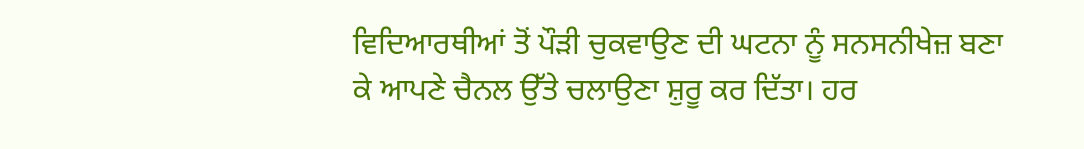ਵਿਦਿਆਰਥੀਆਂ ਤੋਂ ਪੌੜੀ ਚੁਕਵਾਉਣ ਦੀ ਘਟਨਾ ਨੂੰ ਸਨਸਨੀਖੇਜ਼ ਬਣਾ ਕੇ ਆਪਣੇ ਚੈਨਲ ਉੱਤੇ ਚਲਾਉਣਾ ਸ਼ੁਰੂ ਕਰ ਦਿੱਤਾ। ਹਰ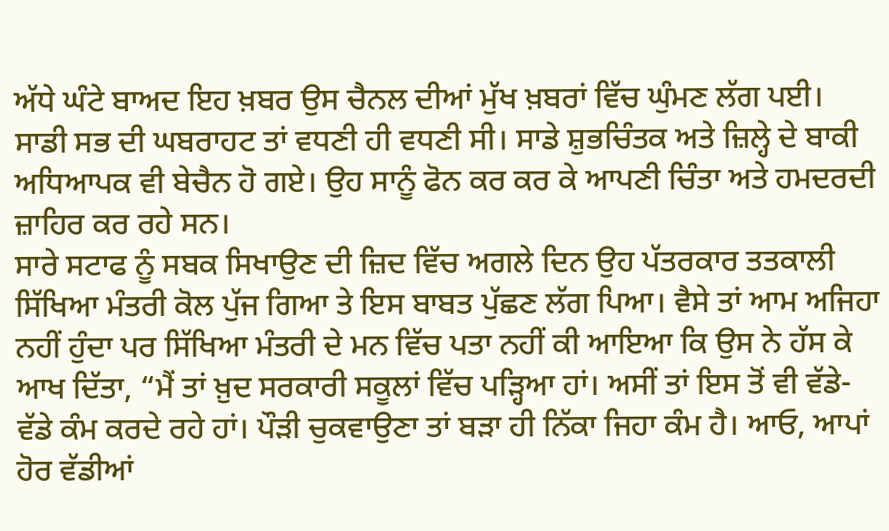ਅੱਧੇ ਘੰਟੇ ਬਾਅਦ ਇਹ ਖ਼ਬਰ ਉਸ ਚੈਨਲ ਦੀਆਂ ਮੁੱਖ ਖ਼ਬਰਾਂ ਵਿੱਚ ਘੁੰਮਣ ਲੱਗ ਪਈ।
ਸਾਡੀ ਸਭ ਦੀ ਘਬਰਾਹਟ ਤਾਂ ਵਧਣੀ ਹੀ ਵਧਣੀ ਸੀ। ਸਾਡੇ ਸ਼ੁਭਚਿੰਤਕ ਅਤੇ ਜ਼ਿਲ੍ਹੇ ਦੇ ਬਾਕੀ ਅਧਿਆਪਕ ਵੀ ਬੇਚੈਨ ਹੋ ਗਏ। ਉਹ ਸਾਨੂੰ ਫੋਨ ਕਰ ਕਰ ਕੇ ਆਪਣੀ ਚਿੰਤਾ ਅਤੇ ਹਮਦਰਦੀ ਜ਼ਾਹਿਰ ਕਰ ਰਹੇ ਸਨ।
ਸਾਰੇ ਸਟਾਫ ਨੂੰ ਸਬਕ ਸਿਖਾਉਣ ਦੀ ਜ਼ਿਦ ਵਿੱਚ ਅਗਲੇ ਦਿਨ ਉਹ ਪੱਤਰਕਾਰ ਤਤਕਾਲੀ ਸਿੱਖਿਆ ਮੰਤਰੀ ਕੋਲ ਪੁੱਜ ਗਿਆ ਤੇ ਇਸ ਬਾਬਤ ਪੁੱਛਣ ਲੱਗ ਪਿਆ। ਵੈਸੇ ਤਾਂ ਆਮ ਅਜਿਹਾ ਨਹੀਂ ਹੁੰਦਾ ਪਰ ਸਿੱਖਿਆ ਮੰਤਰੀ ਦੇ ਮਨ ਵਿੱਚ ਪਤਾ ਨਹੀਂ ਕੀ ਆਇਆ ਕਿ ਉਸ ਨੇ ਹੱਸ ਕੇ ਆਖ ਦਿੱਤਾ, “ਮੈਂ ਤਾਂ ਖ਼ੁਦ ਸਰਕਾਰੀ ਸਕੂਲਾਂ ਵਿੱਚ ਪੜ੍ਹਿਆ ਹਾਂ। ਅਸੀਂ ਤਾਂ ਇਸ ਤੋਂ ਵੀ ਵੱਡੇ-ਵੱਡੇ ਕੰਮ ਕਰਦੇ ਰਹੇ ਹਾਂ। ਪੌੜੀ ਚੁਕਵਾਉਣਾ ਤਾਂ ਬੜਾ ਹੀ ਨਿੱਕਾ ਜਿਹਾ ਕੰਮ ਹੈ। ਆਓ, ਆਪਾਂ ਹੋਰ ਵੱਡੀਆਂ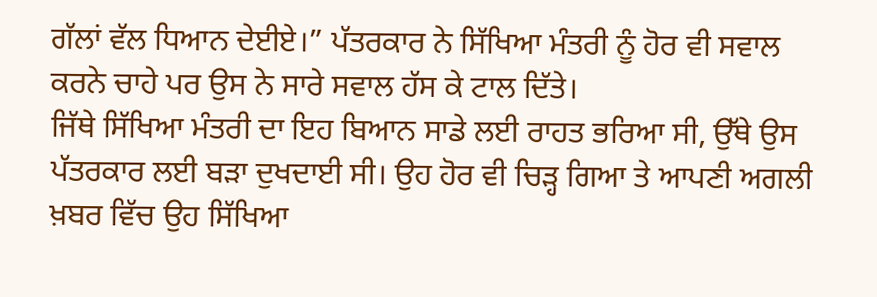ਗੱਲਾਂ ਵੱਲ ਧਿਆਨ ਦੇਈਏ।” ਪੱਤਰਕਾਰ ਨੇ ਸਿੱਖਿਆ ਮੰਤਰੀ ਨੂੰ ਹੋਰ ਵੀ ਸਵਾਲ ਕਰਨੇ ਚਾਹੇ ਪਰ ਉਸ ਨੇ ਸਾਰੇ ਸਵਾਲ ਹੱਸ ਕੇ ਟਾਲ ਦਿੱਤੇ।
ਜਿੱਥੇ ਸਿੱਖਿਆ ਮੰਤਰੀ ਦਾ ਇਹ ਬਿਆਨ ਸਾਡੇ ਲਈ ਰਾਹਤ ਭਰਿਆ ਸੀ, ਉੱਥੇ ਉਸ ਪੱਤਰਕਾਰ ਲਈ ਬੜਾ ਦੁਖਦਾਈ ਸੀ। ਉਹ ਹੋਰ ਵੀ ਚਿੜ੍ਹ ਗਿਆ ਤੇ ਆਪਣੀ ਅਗਲੀ ਖ਼ਬਰ ਵਿੱਚ ਉਹ ਸਿੱਖਿਆ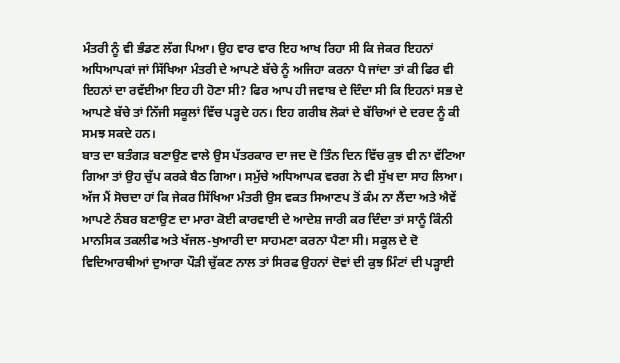ਮੰਤਰੀ ਨੂੰ ਵੀ ਭੰਡਣ ਲੱਗ ਪਿਆ। ਉਹ ਵਾਰ ਵਾਰ ਇਹ ਆਖ ਰਿਹਾ ਸੀ ਕਿ ਜੇਕਰ ਇਹਨਾਂ ਅਧਿਆਪਕਾਂ ਜਾਂ ਸਿੱਖਿਆ ਮੰਤਰੀ ਦੇ ਆਪਣੇ ਬੱਚੇ ਨੂੰ ਅਜਿਹਾ ਕਰਨਾ ਪੈ ਜਾਂਦਾ ਤਾਂ ਕੀ ਫਿਰ ਵੀ ਇਹਨਾਂ ਦਾ ਰਵੱਈਆ ਇਹ ਹੀ ਹੋਣਾ ਸੀ? ਫਿਰ ਆਪ ਹੀ ਜਵਾਬ ਦੇ ਦਿੰਦਾ ਸੀ ਕਿ ਇਹਨਾਂ ਸਭ ਦੇ ਆਪਣੇ ਬੱਚੇ ਤਾਂ ਨਿੱਜੀ ਸਕੂਲਾਂ ਵਿੱਚ ਪੜ੍ਹਦੇ ਹਨ। ਇਹ ਗਰੀਬ ਲੋਕਾਂ ਦੇ ਬੱਚਿਆਂ ਦੇ ਦਰਦ ਨੂੰ ਕੀ ਸਮਝ ਸਕਦੇ ਹਨ।
ਬਾਤ ਦਾ ਬਤੰਗੜ ਬਣਾਉਣ ਵਾਲੇ ਉਸ ਪੱਤਰਕਾਰ ਦਾ ਜਦ ਦੋ ਤਿੰਨ ਦਿਨ ਵਿੱਚ ਕੁਝ ਵੀ ਨਾ ਵੱਟਿਆ ਗਿਆ ਤਾਂ ਉਹ ਚੁੱਪ ਕਰਕੇ ਬੈਠ ਗਿਆ। ਸਮੁੱਚੇ ਅਧਿਆਪਕ ਵਰਗ ਨੇ ਵੀ ਸੁੱਖ ਦਾ ਸਾਹ ਲਿਆ।
ਅੱਜ ਮੈਂ ਸੋਚਦਾ ਹਾਂ ਕਿ ਜੇਕਰ ਸਿੱਖਿਆ ਮੰਤਰੀ ਉਸ ਵਕਤ ਸਿਆਣਪ ਤੋਂ ਕੰਮ ਨਾ ਲੈਂਦਾ ਅਤੇ ਐਵੇਂ ਆਪਣੇ ਨੰਬਰ ਬਣਾਉਣ ਦਾ ਮਾਰਾ ਕੋਈ ਕਾਰਵਾਈ ਦੇ ਆਦੇਸ਼ ਜਾਰੀ ਕਰ ਦਿੰਦਾ ਤਾਂ ਸਾਨੂੰ ਕਿੰਨੀ ਮਾਨਸਿਕ ਤਕਲੀਫ ਅਤੇ ਖੱਜਲ-ਖੁਆਰੀ ਦਾ ਸਾਹਮਣਾ ਕਰਨਾ ਪੈਣਾ ਸੀ। ਸਕੂਲ ਦੇ ਦੋ ਵਿਦਿਆਰਥੀਆਂ ਦੁਆਰਾ ਪੌੜੀ ਚੁੱਕਣ ਨਾਲ ਤਾਂ ਸਿਰਫ ਉਹਨਾਂ ਦੋਵਾਂ ਦੀ ਕੁਝ ਮਿੰਟਾਂ ਦੀ ਪੜ੍ਹਾਈ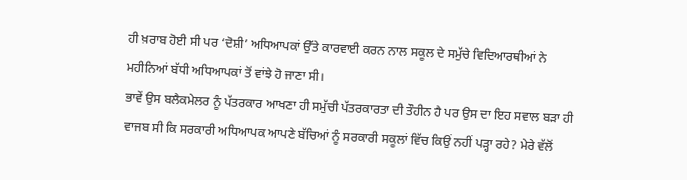ਹੀ ਖ਼ਰਾਬ ਹੋਈ ਸੀ ਪਰ ‘ਦੋਸ਼ੀ’ ਅਧਿਆਪਕਾਂ ਉੱਤੇ ਕਾਰਵਾਈ ਕਰਨ ਨਾਲ ਸਕੂਲ ਦੇ ਸਮੁੱਚੇ ਵਿਦਿਆਰਥੀਆਂ ਨੇ ਮਹੀਨਿਆਂ ਬੱਧੀ ਅਧਿਆਪਕਾਂ ਤੋਂ ਵਾਂਝੇ ਹੋ ਜਾਣਾ ਸੀ।
ਭਾਵੇਂ ਉਸ ਬਲੈਕਮੇਲਰ ਨੂੰ ਪੱਤਰਕਾਰ ਆਖਣਾ ਹੀ ਸਮੁੱਚੀ ਪੱਤਰਕਾਰਤਾ ਦੀ ਤੌਹੀਨ ਹੈ ਪਰ ਉਸ ਦਾ ਇਹ ਸਵਾਲ ਬੜਾ ਹੀ ਵਾਜਬ ਸੀ ਕਿ ਸਰਕਾਰੀ ਅਧਿਆਪਕ ਆਪਣੇ ਬੱਚਿਆਂ ਨੂੰ ਸਰਕਾਰੀ ਸਕੂਲਾਂ ਵਿੱਚ ਕਿਉਂ ਨਹੀਂ ਪੜ੍ਹਾ ਰਹੇ? ਮੇਰੇ ਵੱਲੋਂ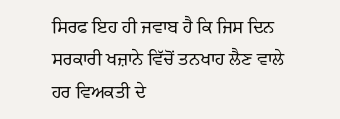ਸਿਰਫ ਇਹ ਹੀ ਜਵਾਬ ਹੈ ਕਿ ਜਿਸ ਦਿਨ ਸਰਕਾਰੀ ਖਜ਼ਾਨੇ ਵਿੱਚੋਂ ਤਨਖਾਹ ਲੈਣ ਵਾਲੇ ਹਰ ਵਿਅਕਤੀ ਦੇ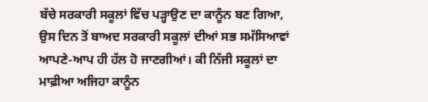ਬੱਚੇ ਸਰਕਾਰੀ ਸਕੂਲਾਂ ਵਿੱਚ ਪੜ੍ਹਾਉਣ ਦਾ ਕਾਨੂੰਨ ਬਣ ਗਿਆ, ਉਸ ਦਿਨ ਤੋਂ ਬਾਅਦ ਸਰਕਾਰੀ ਸਕੂਲਾਂ ਦੀਆਂ ਸਭ ਸਮੱਸਿਆਵਾਂ ਆਪਣੇ-ਆਪ ਹੀ ਹੱਲ ਹੋ ਜਾਣਗੀਆਂ। ਕੀ ਨਿੱਜੀ ਸਕੂਲਾਂ ਦਾ ਮਾਫ਼ੀਆ ਅਜਿਹਾ ਕਾਨੂੰਨ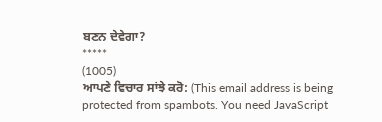ਬਣਨ ਦੇਵੇਗਾ?
*****
(1005)
ਆਪਣੇ ਵਿਚਾਰ ਸਾਂਝੇ ਕਰੋ: (This email address is being protected from spambots. You need JavaScript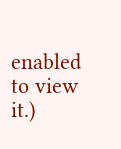enabled to view it.)